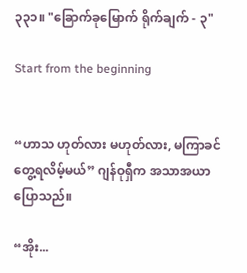၃၃၁။ "ခြောက်ခုမြောက် ရိုက်ချက် - ၃"

Start from the beginning


“ဟာသ ဟုတ်လား မဟုတ်လား, မကြာခင် တွေ့ရလိမ့်မယ်” ဂျန်ဝုရှီက အသာအယာ ပြောသည်။

“အိုး...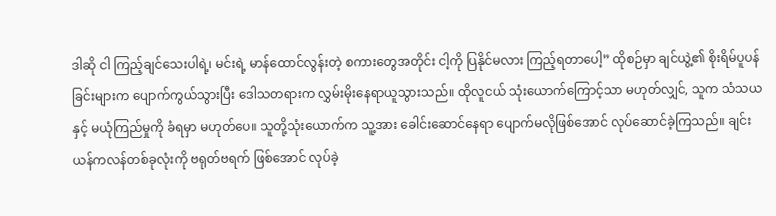ဒါဆို ငါ ကြည့်ချင်သေးပါရဲ့၊ မင်းရဲ့ မာန်ထောင်လွန်းတဲ့ စကားတွေအတိုင်း ငါ့ကို ပြနိုင်မလား ကြည့်ရတာပေါ့” ထိုစဉ်မှာ ချင်ယွဲ့၏ စိုးရိမ်ပူပန်ခြင်းများက ပျောက်ကွယ်သွားပြီး ဒေါသတရားက လွှမ်းမိုးနေရာယူသွားသည်။ ထိုလူငယ် သုံးယောက်ကြောင့်သာ မဟုတ်လျှင်, သူက သံသယနှင့် မယုံကြည်မှုကို ခံရမှာ မဟုတ်ပေ။ သူတို့သုံးယောက်က သူ့အား ခေါင်းဆောင်နေရာ ပျောက်မလိုဖြစ်အောင် လုပ်ဆောင်ခဲ့ကြသည်။ ချင်းယန်ကလန်တစ်ခုလုံးကို ဗရုတ်ဗရက် ဖြစ်အောင် လုပ်ခဲ့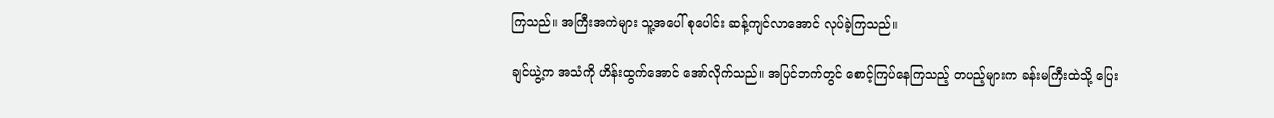ကြသည်။ အကြီးအကဲများ သူ့အပေါ် စုပေါင်း ဆန့်ကျင်လာအောင် လုပ်ခဲ့ကြသည်။

ချင်ယွဲ့က အသံကို ဟိန်းထွက်အောင် အော်လိုက်သည်။ အပြင်ဘက်တွင် စောင့်ကြပ်နေကြသည့် တပည့်များက ခန်းမကြီးထဲသို့ ပြေး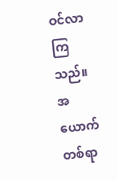ဝင်လာကြသည်။ အယောက်တစ်ရာ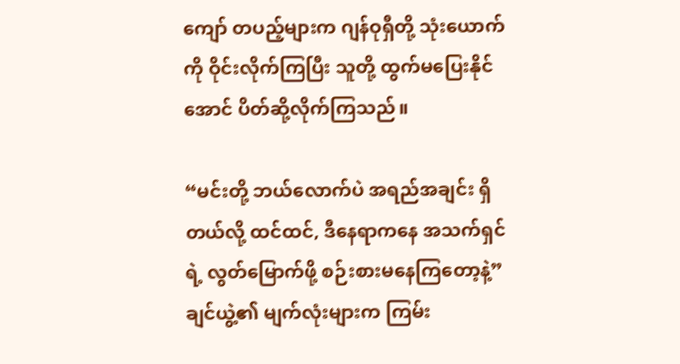ကျော် တပည့်များက ဂျန်ဝုရှီတို့ သုံးယောက်ကို ဝိုင်းလိုက်ကြပြီး သူတို့ ထွက်မပြေးနိုင်အောင် ပိတ်ဆို့လိုက်ကြသည်။

“မင်းတို့ ဘယ်လောက်ပဲ အရည်အချင်း ရှိတယ်လို့ ထင်ထင်, ဒီနေရာကနေ အသက်ရှင်ရဲ့ လွတ်မြောက်ဖို့ စဉ်းစားမနေကြတော့နဲ့” ချင်ယွဲ့၏ မျက်လုံးများက ကြမ်း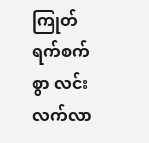ကြုတ်ရက်စက်စွာ လင်းလက်လာ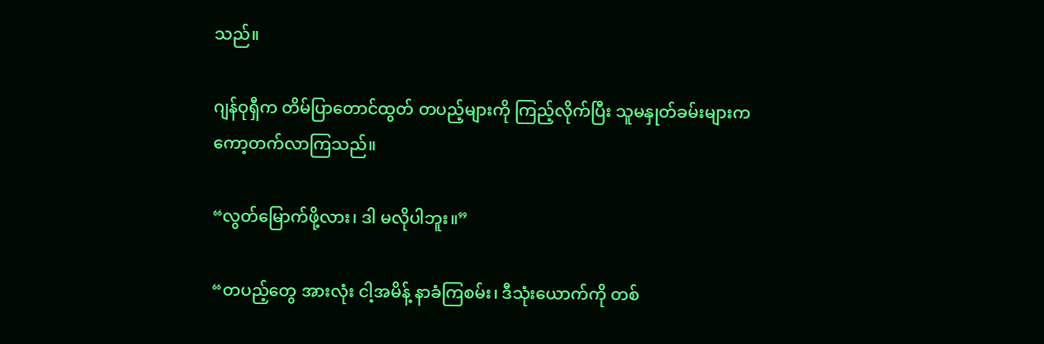သည်။

ဂျန်ဝုရှီက တိမ်ပြာတောင်ထွတ် တပည့်များကို ကြည့်လိုက်ပြီး သူမနှုတ်ခမ်းများက ကော့တက်လာကြသည်။

“လွတ်မြောက်ဖို့လား၊ ဒါ မလိုပါဘူး။”

“တပည့်တွေ အားလုံး ငါ့အမိန့် နာခံကြစမ်း၊ ဒီသုံးယောက်ကို တစ်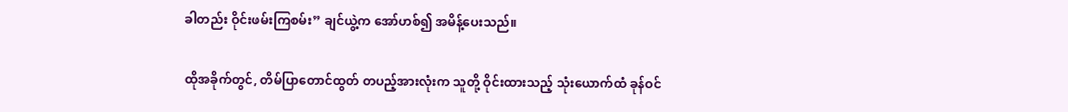ခါတည်း ဝိုင်းဖမ်းကြစမ်း” ချင်ယွဲ့က အော်ဟစ်၍ အမိန့်ပေးသည်။

ထိုအခိုက်တွင်, တိမ်ပြာတောင်ထွတ် တပည့်အားလုံးက သူတို့ ဝိုင်းထားသည့် သုံးယောက်ထံ ခုန်ဝင်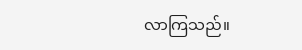လာကြသည်။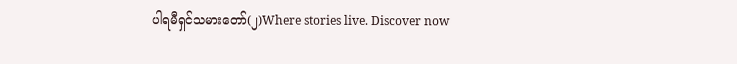ပါရမီရှင်သမားတော်(၂)Where stories live. Discover now